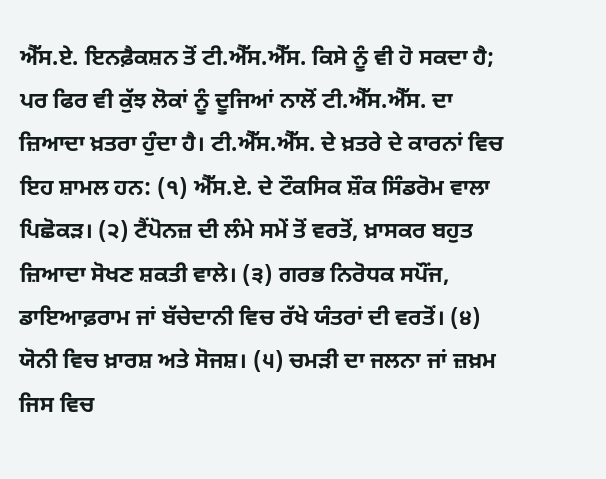ਐੱਸ.ਏ. ਇਨਫ਼ੈਕਸ਼ਨ ਤੋਂ ਟੀ.ਐੱਸ.ਐੱਸ. ਕਿਸੇ ਨੂੰ ਵੀ ਹੋ ਸਕਦਾ ਹੈ; ਪਰ ਫਿਰ ਵੀ ਕੁੱਝ ਲੋਕਾਂ ਨੂੰ ਦੂਜਿਆਂ ਨਾਲੋਂ ਟੀ.ਐੱਸ.ਐੱਸ. ਦਾ ਜ਼ਿਆਦਾ ਖ਼ਤਰਾ ਹੁੰਦਾ ਹੈ। ਟੀ.ਐੱਸ.ਐੱਸ. ਦੇ ਖ਼ਤਰੇ ਦੇ ਕਾਰਨਾਂ ਵਿਚ ਇਹ ਸ਼ਾਮਲ ਹਨ: (੧) ਐੱਸ.ਏ. ਦੇ ਟੌਕਸਿਕ ਸ਼ੌਕ ਸਿੰਡਰੋਮ ਵਾਲਾ ਪਿਛੋਕੜ। (੨) ਟੈਂਪੋਨਜ਼ ਦੀ ਲੰਮੇ ਸਮੇਂ ਤੋਂ ਵਰਤੋਂ, ਖ਼ਾਸਕਰ ਬਹੁਤ ਜ਼ਿਆਦਾ ਸੋਖਣ ਸ਼ਕਤੀ ਵਾਲੇ। (੩) ਗਰਭ ਨਿਰੋਧਕ ਸਪੌਂਜ, ਡਾਇਆਫ਼ਰਾਮ ਜਾਂ ਬੱਚੇਦਾਨੀ ਵਿਚ ਰੱਖੇ ਯੰਤਰਾਂ ਦੀ ਵਰਤੋਂ। (੪) ਯੋਨੀ ਵਿਚ ਖ਼ਾਰਸ਼ ਅਤੇ ਸੋਜਸ਼। (੫) ਚਮੜੀ ਦਾ ਜਲਨਾ ਜਾਂ ਜ਼ਖ਼ਮ ਜਿਸ ਵਿਚ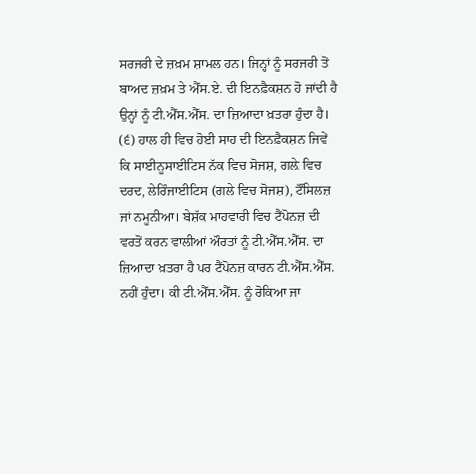ਸਰਜਰੀ ਦੇ ਜ਼ਖ਼ਮ ਸ਼ਾਮਲ ਹਨ। ਜਿਨ੍ਹਾਂ ਨੂੰ ਸਰਜਰੀ ਤੋਂ ਬਾਅਦ ਜ਼ਖ਼ਮ ਤੇ ਐੱਸ.ਏ. ਦੀ ਇਨਫ਼ੈਕਸ਼ਨ ਹੋ ਜਾਂਦੀ ਹੈ ਉਨ੍ਹਾਂ ਨੂੰ ਟੀ.ਐੱਸ.ਐੱਸ. ਦਾ ਜ਼ਿਆਦਾ ਖ਼ਤਰਾ ਹੁੰਦਾ ਹੈ। (੬) ਹਾਲ ਹੀ ਵਿਚ ਹੋਈ ਸਾਹ ਦੀ ਇਨਫ਼ੈਕਸ਼ਨ ਜਿਵੇਂ ਕਿ ਸਾਈਨੂਸਾਈਟਿਸ ਨੱਕ ਵਿਚ ਸੋਜਸ਼, ਗਲ਼ੇ ਵਿਚ ਦਰਦ, ਲੇਰਿੰਜਾਈਟਿਸ (ਗਲੇ ਵਿਚ ਸੋਜਸ਼), ਟੌਂਸਿਲਜ਼ ਜਾਂ ਨਮੂਨੀਆ। ਬੇਸ਼ੱਕ ਮਾਹਵਾਰੀ ਵਿਚ ਟੈਂਪੋਨਜ਼ ਦੀ ਵਰਤੋਂ ਕਰਨ ਵਾਲੀਆਂ ਔਰਤਾਂ ਨੂੰ ਟੀ.ਐੱਸ.ਐੱਸ. ਦਾ ਜ਼ਿਆਦਾ ਖ਼ਤਰਾ ਹੈ ਪਰ ਟੈਂਪੋਨਜ਼ ਕਾਰਨ ਟੀ.ਐੱਸ.ਐੱਸ. ਨਹੀਂ ਹੁੰਦਾ। ਕੀ ਟੀ.ਐੱਸ.ਐੱਸ. ਨੂੰ ਰੋਕਿਆ ਜਾ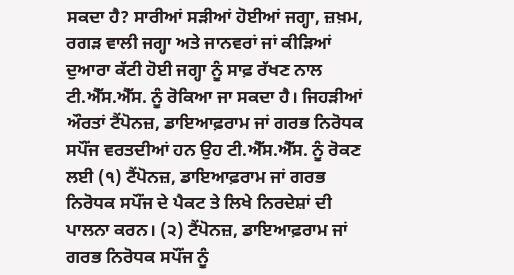ਸਕਦਾ ਹੈ? ਸਾਰੀਆਂ ਸੜੀਆਂ ਹੋਈਆਂ ਜਗ੍ਹਾ, ਜ਼ਖ਼ਮ, ਰਗੜ ਵਾਲੀ ਜਗ੍ਹਾ ਅਤੇ ਜਾਨਵਰਾਂ ਜਾਂ ਕੀੜਿਆਂ ਦੁਆਰਾ ਕੱਟੀ ਹੋਈ ਜਗ੍ਹਾ ਨੂੰ ਸਾਫ਼ ਰੱਖਣ ਨਾਲ ਟੀ.ਐੱਸ.ਐੱਸ. ਨੂੰ ਰੋਕਿਆ ਜਾ ਸਕਦਾ ਹੈ। ਜਿਹੜੀਆਂ ਔਰਤਾਂ ਟੈਂਪੋਨਜ਼, ਡਾਇਆਫ਼ਰਾਮ ਜਾਂ ਗਰਭ ਨਿਰੋਧਕ ਸਪੌਂਜ ਵਰਤਦੀਆਂ ਹਨ ਉਹ ਟੀ.ਐੱਸ.ਐੱਸ. ਨੂੰ ਰੋਕਣ ਲਈ (੧) ਟੈਂਪੋਨਜ਼, ਡਾਇਆਫ਼ਰਾਮ ਜਾਂ ਗਰਭ ਨਿਰੋਧਕ ਸਪੌਂਜ ਦੇ ਪੈਕਟ ਤੇ ਲਿਖੇ ਨਿਰਦੇਸ਼ਾਂ ਦੀ ਪਾਲਨਾ ਕਰਨ। (੨) ਟੈਂਪੋਨਜ਼, ਡਾਇਆਫ਼ਰਾਮ ਜਾਂ ਗਰਭ ਨਿਰੋਧਕ ਸਪੌਂਜ ਨੂੰ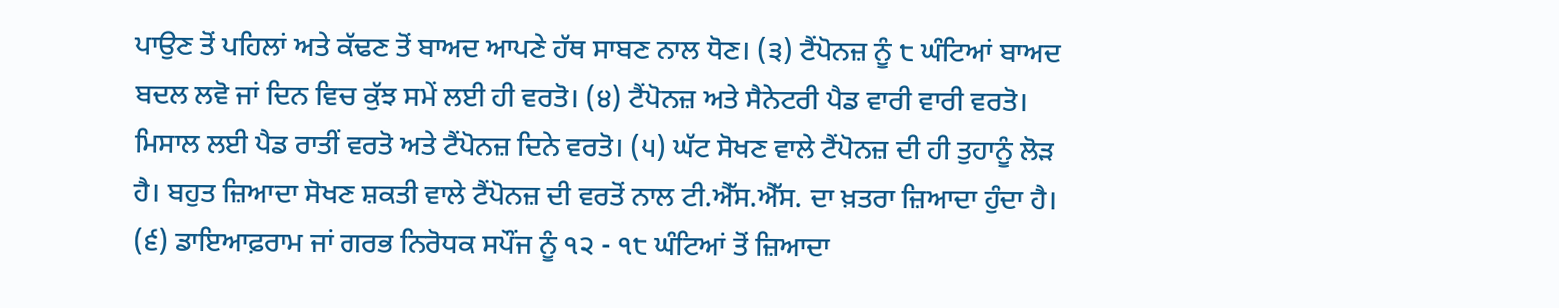ਪਾਉਣ ਤੋਂ ਪਹਿਲਾਂ ਅਤੇ ਕੱਢਣ ਤੋਂ ਬਾਅਦ ਆਪਣੇ ਹੱਥ ਸਾਬਣ ਨਾਲ ਧੋਣ। (੩) ਟੈਂਪੋਨਜ਼ ਨੂੰ ੮ ਘੰਟਿਆਂ ਬਾਅਦ ਬਦਲ ਲਵੋ ਜਾਂ ਦਿਨ ਵਿਚ ਕੁੱਝ ਸਮੇਂ ਲਈ ਹੀ ਵਰਤੋ। (੪) ਟੈਂਪੋਨਜ਼ ਅਤੇ ਸੈਨੇਟਰੀ ਪੈਡ ਵਾਰੀ ਵਾਰੀ ਵਰਤੋ। ਮਿਸਾਲ ਲਈ ਪੈਡ ਰਾਤੀਂ ਵਰਤੋ ਅਤੇ ਟੈਂਪੋਨਜ਼ ਦਿਨੇ ਵਰਤੋ। (੫) ਘੱਟ ਸੋਖਣ ਵਾਲੇ ਟੈਂਪੋਨਜ਼ ਦੀ ਹੀ ਤੁਹਾਨੂੰ ਲੋੜ ਹੈ। ਬਹੁਤ ਜ਼ਿਆਦਾ ਸੋਖਣ ਸ਼ਕਤੀ ਵਾਲੇ ਟੈਂਪੋਨਜ਼ ਦੀ ਵਰਤੋਂ ਨਾਲ ਟੀ.ਐੱਸ.ਐੱਸ. ਦਾ ਖ਼ਤਰਾ ਜ਼ਿਆਦਾ ਹੁੰਦਾ ਹੈ। (੬) ਡਾਇਆਫ਼ਰਾਮ ਜਾਂ ਗਰਭ ਨਿਰੋਧਕ ਸਪੌਂਜ ਨੂੰ ੧੨ - ੧੮ ਘੰਟਿਆਂ ਤੋਂ ਜ਼ਿਆਦਾ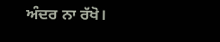ਅੰਦਰ ਨਾ ਰੱਖੋ।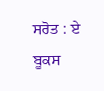ਸਰੋਤ : ਏ ਬੂਕਸ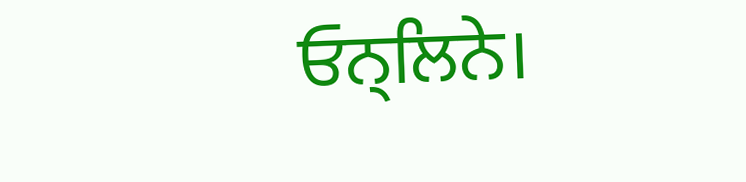ਓਨ੍ਲਿਨੇ।